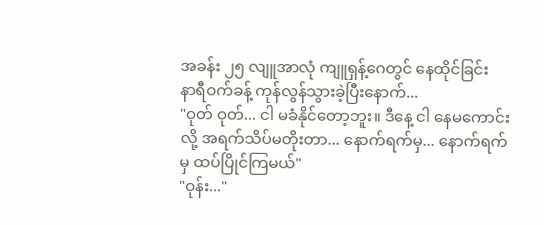အခန်း ၂၅ လျူအာလုံ ကျူရှန့်ဂေတွင် နေထိုင်ခြင်း
နာရီဝက်ခန့် ကုန်လွန်သွားခဲ့ပြီးနောက်...
"ဝုတ် ဝုတ်... ငါ မခံနိုင်တော့ဘူး။ ဒီနေ့ ငါ နေမကောင်းလို့ အရက်သိပ်မတိုးတာ... နောက်ရက်မှ... နောက်ရက်မှ ထပ်ပြိုင်ကြမယ်"
"ဝုန်း..."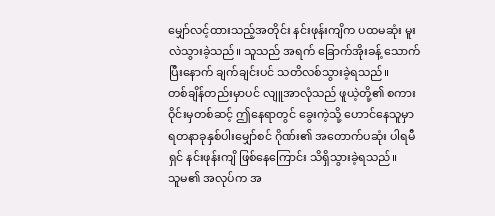မျှော်လင့်ထားသည့်အတိုင်း နင်းဖုန်းကျိက ပထမဆုံး မူးလဲသွားခဲ့သည်။ သူသည် အရက် ခြောက်အိုးခန့် သောက်ပြီးနောက် ချက်ချင်းပင် သတိလစ်သွားခဲ့ရသည်။
တစ်ချိန်တည်းမှာပင် လျူအာလုံသည် ဖူယဲ့တို့၏ စကားဝိုင်းမှတစ်ဆင့် ဤနေရာတွင် ခွေးကဲ့သို့ ဟောင်နေသူမှာ ရတနာခုနှစ်ပါးမျှော်စင် ဂိုဏ်း၏ အတောက်ပဆုံး ပါရမီရှင် နင်းဖုန်းကျိ ဖြစ်နေကြောင်း သိရှိသွားခဲ့ရသည်။
သူမ၏ အလုပ်က အ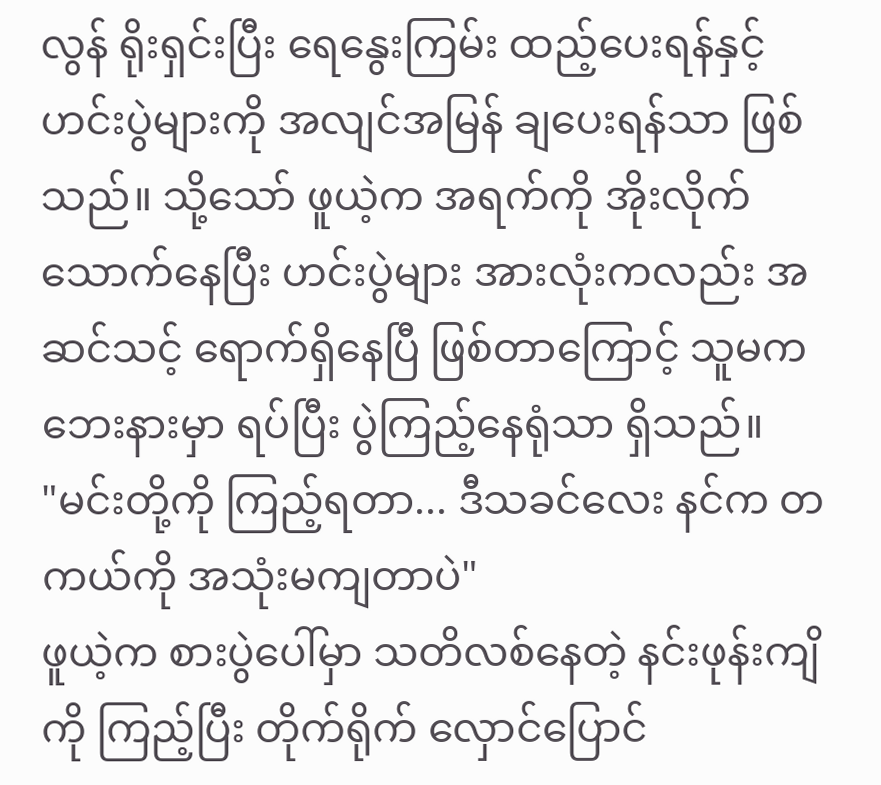လွန် ရိုးရှင်းပြီး ရေနွေးကြမ်း ထည့်ပေးရန်နှင့် ဟင်းပွဲများကို အလျင်အမြန် ချပေးရန်သာ ဖြစ်သည်။ သို့သော် ဖူယဲ့က အရက်ကို အိုးလိုက် သောက်နေပြီး ဟင်းပွဲများ အားလုံးကလည်း အဆင်သင့် ရောက်ရှိနေပြီ ဖြစ်တာကြောင့် သူမက ဘေးနားမှာ ရပ်ပြီး ပွဲကြည့်နေရုံသာ ရှိသည်။
"မင်းတို့ကို ကြည့်ရတာ... ဒီသခင်လေး နင်က တကယ်ကို အသုံးမကျတာပဲ"
ဖူယဲ့က စားပွဲပေါ်မှာ သတိလစ်နေတဲ့ နင်းဖုန်းကျိကို ကြည့်ပြီး တိုက်ရိုက် လှောင်ပြောင်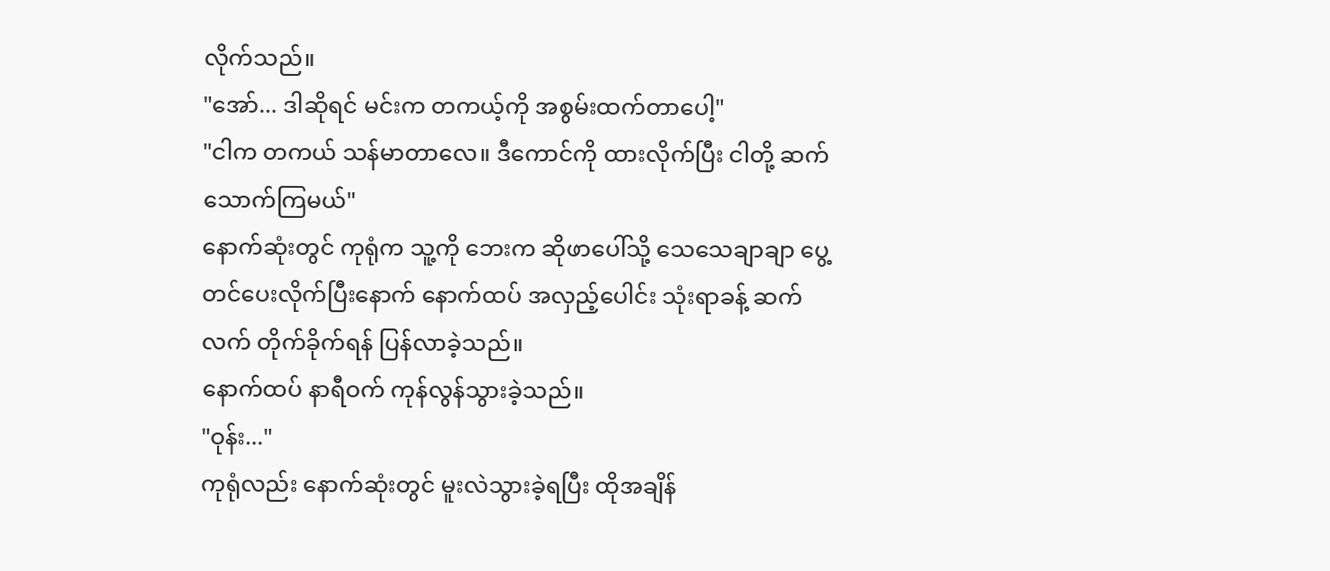လိုက်သည်။
"အော်... ဒါဆိုရင် မင်းက တကယ့်ကို အစွမ်းထက်တာပေါ့"
"ငါက တကယ် သန်မာတာလေ။ ဒီကောင်ကို ထားလိုက်ပြီး ငါတို့ ဆက်သောက်ကြမယ်"
နောက်ဆုံးတွင် ကုရုံက သူ့ကို ဘေးက ဆိုဖာပေါ်သို့ သေသေချာချာ ပွေ့တင်ပေးလိုက်ပြီးနောက် နောက်ထပ် အလှည့်ပေါင်း သုံးရာခန့် ဆက်လက် တိုက်ခိုက်ရန် ပြန်လာခဲ့သည်။
နောက်ထပ် နာရီဝက် ကုန်လွန်သွားခဲ့သည်။
"ဝုန်း..."
ကုရုံလည်း နောက်ဆုံးတွင် မူးလဲသွားခဲ့ရပြီး ထိုအချိန်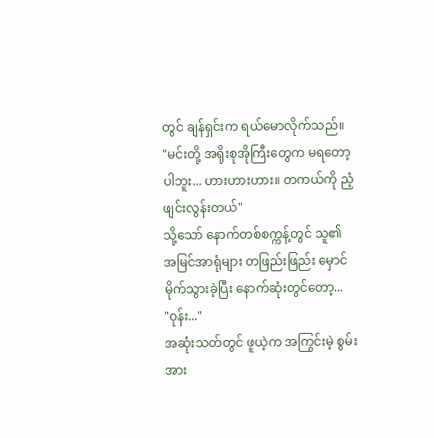တွင် ချန်ရှင်းက ရယ်မောလိုက်သည်။
"မင်းတို့ အရိုးစုအိုကြီးတွေက မရတော့ပါဘူး... ဟားဟားဟား။ တကယ်ကို ညံ့ဖျင်းလွန်းတယ်"
သို့သော် နောက်တစ်စက္ကန့်တွင် သူ၏ အမြင်အာရုံများ တဖြည်းဖြည်း မှောင်မိုက်သွားခဲ့ပြီး နောက်ဆုံးတွင်တော့...
"ဝုန်း..."
အဆုံးသတ်တွင် ဖူယဲ့က အကြွင်းမဲ့ စွမ်းအား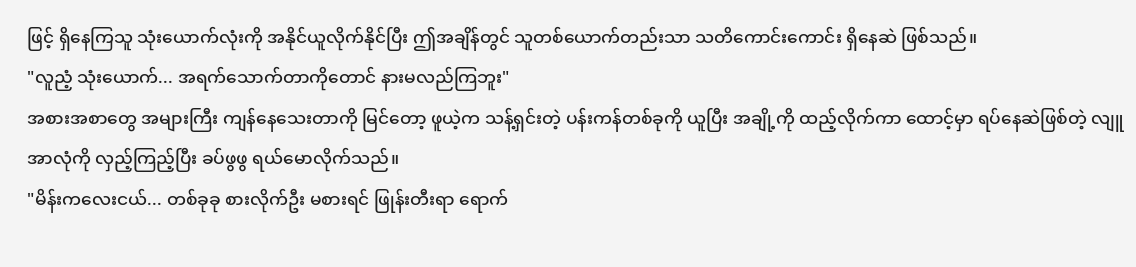ဖြင့် ရှိနေကြသူ သုံးယောက်လုံးကို အနိုင်ယူလိုက်နိုင်ပြီး ဤအချိန်တွင် သူတစ်ယောက်တည်းသာ သတိကောင်းကောင်း ရှိနေဆဲ ဖြစ်သည်။
"လူညံ့ သုံးယောက်... အရက်သောက်တာကိုတောင် နားမလည်ကြဘူး"
အစားအစာတွေ အများကြီး ကျန်နေသေးတာကို မြင်တော့ ဖူယဲ့က သန့်ရှင်းတဲ့ ပန်းကန်တစ်ခုကို ယူပြီး အချို့ကို ထည့်လိုက်ကာ ထောင့်မှာ ရပ်နေဆဲဖြစ်တဲ့ လျူအာလုံကို လှည့်ကြည့်ပြီး ခပ်ဖွဖွ ရယ်မောလိုက်သည်။
"မိန်းကလေးငယ်... တစ်ခုခု စားလိုက်ဦး မစားရင် ဖြုန်းတီးရာ ရောက်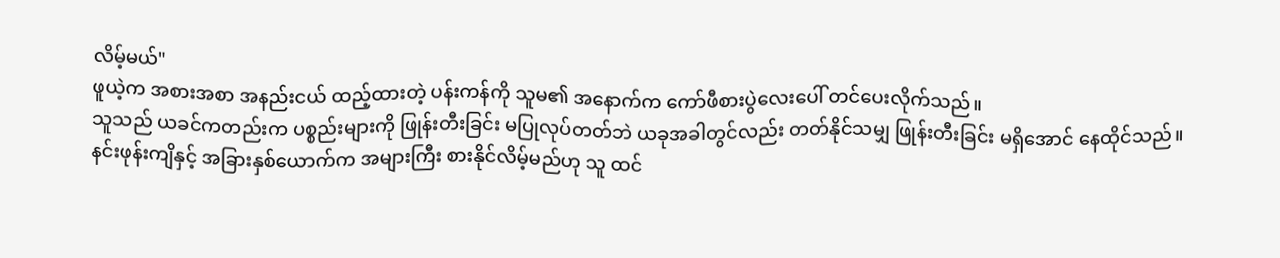လိမ့်မယ်"
ဖူယဲ့က အစားအစာ အနည်းငယ် ထည့်ထားတဲ့ ပန်းကန်ကို သူမ၏ အနောက်က ကော်ဖီစားပွဲလေးပေါ် တင်ပေးလိုက်သည်။
သူသည် ယခင်ကတည်းက ပစ္စည်းများကို ဖြုန်းတီးခြင်း မပြုလုပ်တတ်ဘဲ ယခုအခါတွင်လည်း တတ်နိုင်သမျှ ဖြုန်းတီးခြင်း မရှိအောင် နေထိုင်သည်။
နင်းဖုန်းကျိနှင့် အခြားနှစ်ယောက်က အများကြီး စားနိုင်လိမ့်မည်ဟု သူ ထင်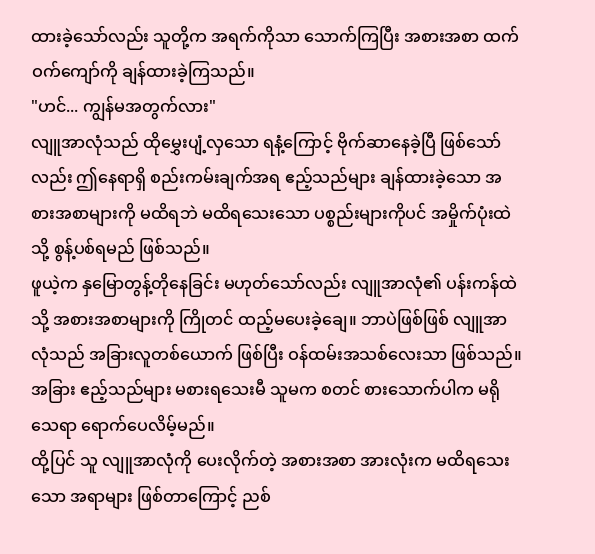ထားခဲ့သော်လည်း သူတို့က အရက်ကိုသာ သောက်ကြပြီး အစားအစာ ထက်ဝက်ကျော်ကို ချန်ထားခဲ့ကြသည်။
"ဟင်... ကျွန်မအတွက်လား"
လျူအာလုံသည် ထိုမွှေးပျံ့လှသော ရနံ့ကြောင့် ဗိုက်ဆာနေခဲ့ပြီ ဖြစ်သော်လည်း ဤနေရာရှိ စည်းကမ်းချက်အရ ဧည့်သည်များ ချန်ထားခဲ့သော အစားအစာများကို မထိရဘဲ မထိရသေးသော ပစ္စည်းများကိုပင် အမှိုက်ပုံးထဲသို့ စွန့်ပစ်ရမည် ဖြစ်သည်။
ဖူယဲ့က နှမြောတွန့်တိုနေခြင်း မဟုတ်သော်လည်း လျူအာလုံ၏ ပန်းကန်ထဲသို့ အစားအစာများကို ကြိုတင် ထည့်မပေးခဲ့ချေ။ ဘာပဲဖြစ်ဖြစ် လျူအာလုံသည် အခြားလူတစ်ယောက် ဖြစ်ပြီး ဝန်ထမ်းအသစ်လေးသာ ဖြစ်သည်။ အခြား ဧည့်သည်များ မစားရသေးမီ သူမက စတင် စားသောက်ပါက မရိုသေရာ ရောက်ပေလိမ့်မည်။
ထို့ပြင် သူ လျူအာလုံကို ပေးလိုက်တဲ့ အစားအစာ အားလုံးက မထိရသေးသော အရာများ ဖြစ်တာကြောင့် ညစ်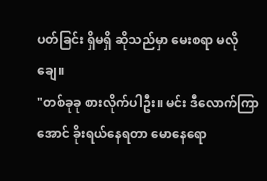ပတ်ခြင်း ရှိမရှိ ဆိုသည်မှာ မေးစရာ မလိုချေ။
"တစ်ခုခု စားလိုက်ပါဦး။ မင်း ဒီလောက်ကြာအောင် ခိုးရယ်နေရတာ မောနေရော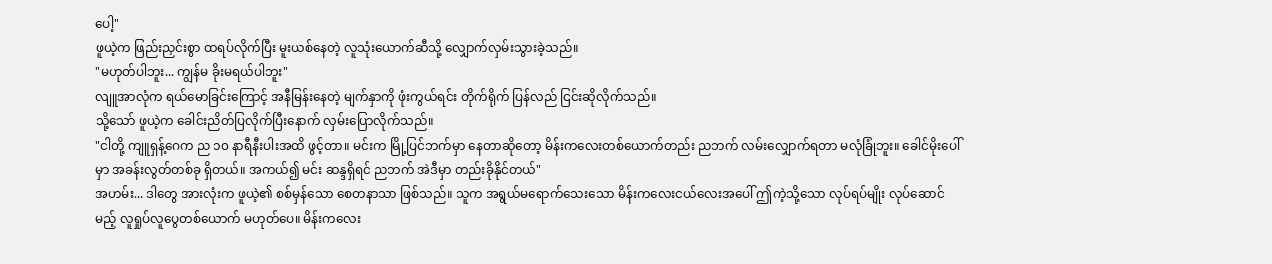ပေါ့"
ဖူယဲ့က ဖြည်းညှင်းစွာ ထရပ်လိုက်ပြီး မူးယစ်နေတဲ့ လူသုံးယောက်ဆီသို့ လျှောက်လှမ်းသွားခဲ့သည်။
"မဟုတ်ပါဘူး... ကျွန်မ ခိုးမရယ်ပါဘူး"
လျူအာလုံက ရယ်မောခြင်းကြောင့် အနီမြန်းနေတဲ့ မျက်နှာကို ဖုံးကွယ်ရင်း တိုက်ရိုက် ပြန်လည် ငြင်းဆိုလိုက်သည်။
သို့သော် ဖူယဲ့က ခေါင်းညိတ်ပြလိုက်ပြီးနောက် လှမ်းပြောလိုက်သည်။
"ငါတို့ ကျူရှန့်ဂေက ည ၁၀ နာရီနီးပါးအထိ ဖွင့်တာ။ မင်းက မြို့ပြင်ဘက်မှာ နေတာဆိုတော့ မိန်းကလေးတစ်ယောက်တည်း ညဘက် လမ်းလျှောက်ရတာ မလုံခြုံဘူး။ ခေါင်မိုးပေါ်မှာ အခန်းလွတ်တစ်ခု ရှိတယ်။ အကယ်၍ မင်း ဆန္ဒရှိရင် ညဘက် အဲဒီမှာ တည်းခိုနိုင်တယ်"
အဟမ်း... ဒါတွေ အားလုံးက ဖူယဲ့၏ စစ်မှန်သော စေတနာသာ ဖြစ်သည်။ သူက အရွယ်မရောက်သေးသော မိန်းကလေးငယ်လေးအပေါ် ဤကဲ့သို့သော လုပ်ရပ်မျိုး လုပ်ဆောင်မည့် လူရှုပ်လူပွေတစ်ယောက် မဟုတ်ပေ။ မိန်းကလေး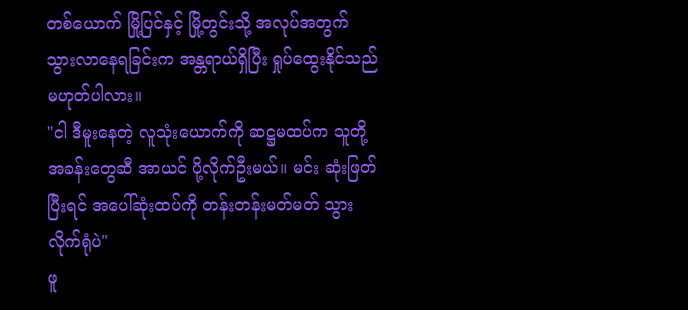တစ်ယောက် မြို့ပြင်နှင့် မြို့တွင်းသို့ အလုပ်အတွက် သွားလာနေရခြင်းက အန္တရာယ်ရှိပြီး ရှုပ်ထွေးနိုင်သည် မဟုတ်ပါလား။
"ငါ ဒီမူးနေတဲ့ လူသုံးယောက်ကို ဆဋ္ဌမထပ်က သူတို့အခန်းတွေဆီ အာယင် ပို့လိုက်ဦးမယ်။ မင်း ဆုံးဖြတ်ပြီးရင် အပေါ်ဆုံးထပ်ကို တန်းတန်းမတ်မတ် သွားလိုက်ရုံပဲ"
ဖူ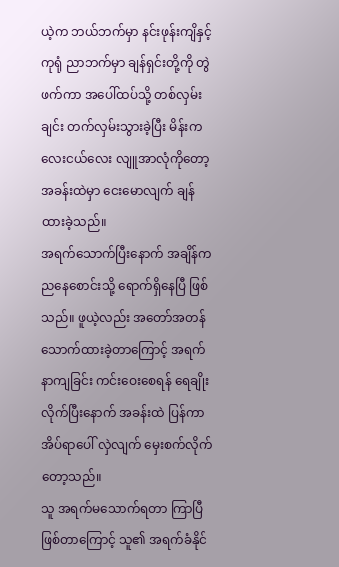ယဲ့က ဘယ်ဘက်မှာ နင်းဖုန်းကျိနှင့် ကုရုံ ညာဘက်မှာ ချန်ရှင်းတို့ကို တွဲဖက်ကာ အပေါ်ထပ်သို့ တစ်လှမ်းချင်း တက်လှမ်းသွားခဲ့ပြီး မိန်းကလေးငယ်လေး လျူအာလုံကိုတော့ အခန်းထဲမှာ ငေးမောလျက် ချန်ထားခဲ့သည်။
အရက်သောက်ပြီးနောက် အချိန်က ညနေစောင်းသို့ ရောက်ရှိနေပြီ ဖြစ်သည်။ ဖူယဲ့လည်း အတော်အတန် သောက်ထားခဲ့တာကြောင့် အရက်နာကျခြင်း ကင်းဝေးစေရန် ရေချိုးလိုက်ပြီးနောက် အခန်းထဲ ပြန်ကာ အိပ်ရာပေါ် လှဲလျက် မှေးစက်လိုက်တော့သည်။
သူ အရက်မသောက်ရတာ ကြာပြီ ဖြစ်တာကြောင့် သူ၏ အရက်ခံနိုင်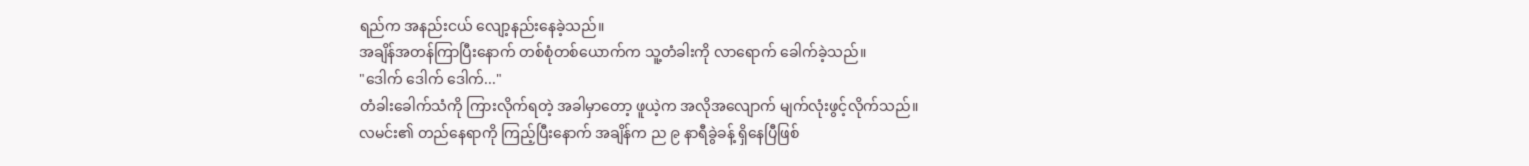ရည်က အနည်းငယ် လျော့နည်းနေခဲ့သည်။
အချိန်အတန်ကြာပြီးနောက် တစ်စုံတစ်ယောက်က သူ့တံခါးကို လာရောက် ခေါက်ခဲ့သည်။
"ဒေါက် ဒေါက် ဒေါက်..."
တံခါးခေါက်သံကို ကြားလိုက်ရတဲ့ အခါမှာတော့ ဖူယဲ့က အလိုအလျောက် မျက်လုံးဖွင့်လိုက်သည်။
လမင်း၏ တည်နေရာကို ကြည့်ပြီးနောက် အချိန်က ည ၉ နာရီခွဲခန့် ရှိနေပြီဖြစ်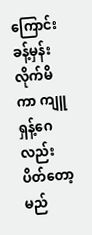ကြောင်း ခန့်မှန်းလိုက်မိကာ ကျူရှန့်ဂေလည်း ပိတ်တော့မည်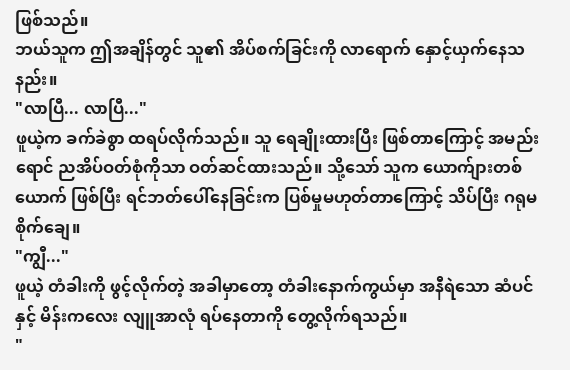ဖြစ်သည်။
ဘယ်သူက ဤအချိန်တွင် သူ၏ အိပ်စက်ခြင်းကို လာရောက် နှောင့်ယှက်နေသနည်း။
"လာပြီ... လာပြီ..."
ဖူယဲ့က ခက်ခဲစွာ ထရပ်လိုက်သည်။ သူ ရေချိုးထားပြီး ဖြစ်တာကြောင့် အမည်းရောင် ညအိပ်ဝတ်စုံကိုသာ ဝတ်ဆင်ထားသည်။ သို့သော် သူက ယောက်ျားတစ်ယောက် ဖြစ်ပြီး ရင်ဘတ်ပေါ်နေခြင်းက ပြစ်မှုမဟုတ်တာကြောင့် သိပ်ပြီး ဂရုမစိုက်ချေ။
"ကျွီ..."
ဖူယဲ့ တံခါးကို ဖွင့်လိုက်တဲ့ အခါမှာတော့ တံခါးနောက်ကွယ်မှာ အနီရဲသော ဆံပင်နှင့် မိန်းကလေး လျူအာလုံ ရပ်နေတာကို တွေ့လိုက်ရသည်။
"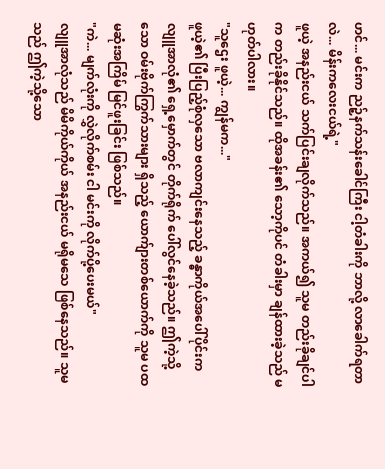ဟင်... မင်းက ညဉ့်နက်သန်းခေါင်ကြီး ငါ့တံခါးကို ဘာလို့ လာခေါက်ရတာလဲ... မိန်းကလေးငယ်ရဲ့"
ဖူယဲ့ အနည်းငယ် သက်ပြင်းချလိုက်သည်။ အကယ်၍ သူမ တည်းခိုချင်ပါက တည်းခိုနိုင်သည်။ ထိုအခန်း၏ သော့ကိုပင် တံခါးမှာ ချန်ထားခဲ့သည် မဟုတ်ပါလား။
"သူဌေး ဖူယဲ့... ကျွန်မက..."
ဖူယဲ့၏ ပြီးပြည့်စုံလှသော ဗလာကျင်းနေသည့် ခန္ဓာကိုယ်အပေါ်ပိုင်းက လျူအာလုံ၏ ရှေ့မှောက်တွင် တိုက်ရိုက် ပေါ်လွင်နေခဲ့သည်။ ဤကဲ့သို့သော ဝမ်းဗိုက်ကြွက်သားများ ရှိသည့် ယောက်ျားတစ်ယောက်ကို သူမ ပထမဆုံးအကြိမ် မြင်ဖူးခြင်း ဖြစ်သည်။
"ကဲ... မျက်လုံးကို လွှဲလိုက်စမ်း ငါ မင်းကို လိုက်ပို့ပေးမယ်"
လျူအာလုံသည် မိမိကိုယ်ကိုယ် အနည်းငယ် မရိုမသေ ဖြစ်နေသည်။ သူမသည် ဤကဲ့သို့သော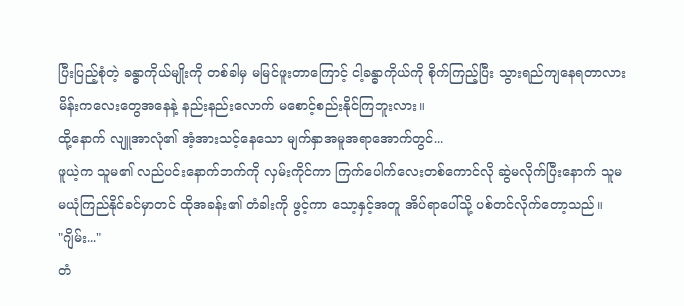ပြီးပြည့်စုံတဲ့ ခန္ဓာကိုယ်မျိုးကို တစ်ခါမှ မမြင်ဖူးတာကြောင့် ငါ့ခန္ဓာကိုယ်ကို စိုက်ကြည့်ပြီး သွားရည်ကျနေရတာလား မိန်းကလေးတွေအနေနဲ့ နည်းနည်းလောက် မစောင့်စည်းနိုင်ကြဘူးလား။
ထို့နောက် လျူအာလုံ၏ အံ့အားသင့်နေသော မျက်နှာအမူအရာအောက်တွင်...
ဖူယဲ့က သူမ၏ လည်ပင်းနောက်ဘက်ကို လှမ်းကိုင်ကာ ကြက်ပေါက်လေးတစ်ကောင်လို ဆွဲမလိုက်ပြီးနောက် သူမ မယုံကြည်နိုင်ခင်မှာတင် ထိုအခန်း၏ တံခါးကို ဖွင့်ကာ သော့နှင့်အတူ အိပ်ရာပေါ်သို့ ပစ်တင်လိုက်တော့သည်။
"ဂျိမ်း..."
တံ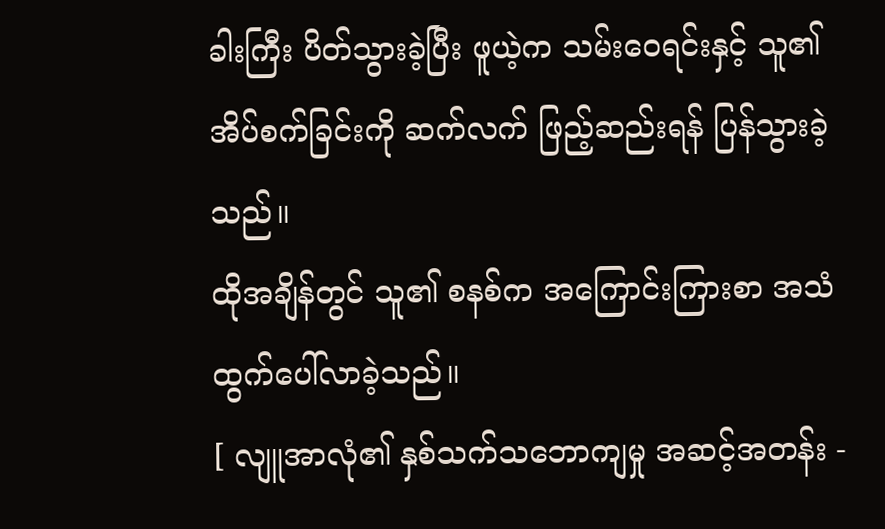ခါးကြီး ပိတ်သွားခဲ့ပြီး ဖူယဲ့က သမ်းဝေရင်းနှင့် သူ၏ အိပ်စက်ခြင်းကို ဆက်လက် ဖြည့်ဆည်းရန် ပြန်သွားခဲ့သည်။
ထိုအချိန်တွင် သူ၏ စနစ်က အကြောင်းကြားစာ အသံ ထွက်ပေါ်လာခဲ့သည်။
[ လျူအာလုံ၏ နှစ်သက်သဘောကျမှု အဆင့်အတန်း -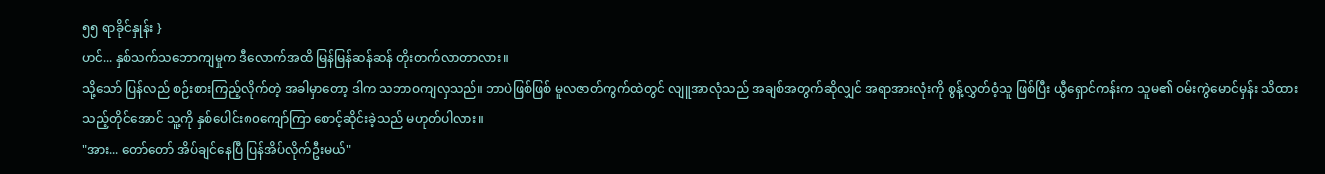၅၅ ရာခိုင်နှုန်း }
ဟင်... နှစ်သက်သဘောကျမှုက ဒီလောက်အထိ မြန်မြန်ဆန်ဆန် တိုးတက်လာတာလား။
သို့သော် ပြန်လည် စဉ်းစားကြည့်လိုက်တဲ့ အခါမှာတော့ ဒါက သဘာဝကျလှသည်။ ဘာပဲဖြစ်ဖြစ် မူလဇာတ်ကွက်ထဲတွင် လျူအာလုံသည် အချစ်အတွက်ဆိုလျှင် အရာအားလုံးကို စွန့်လွှတ်ဝံ့သူ ဖြစ်ပြီး ယွီရှောင်ကန်းက သူမ၏ ဝမ်းကွဲမောင်မှန်း သိထားသည့်တိုင်အောင် သူ့ကို နှစ်ပေါင်း၈၀ကျော်ကြာ စောင့်ဆိုင်းခဲ့သည် မဟုတ်ပါလား။
"အား... တော်တော် အိပ်ချင်နေပြီ ပြန်အိပ်လိုက်ဦးမယ်"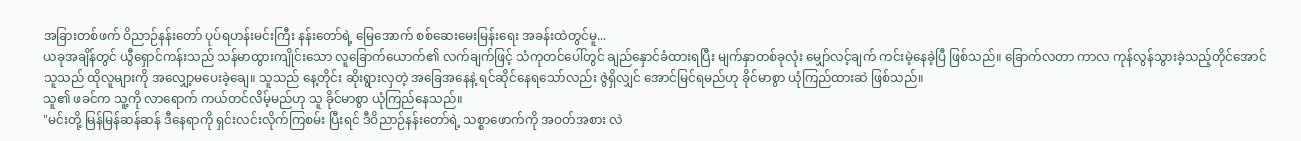အခြားတစ်ဖက် ဝိညာဉ်နန်းတော် ပုပ်ရဟန်းမင်းကြီး နန်းတော်ရဲ့ မြေအောက် စစ်ဆေးမေးမြန်းရေး အခန်းထဲတွင်မူ...
ယခုအချိန်တွင် ယွီရှောင်ကန်းသည် သန်မာထွားကျိုင်းသော လူခြောက်ယောက်၏ လက်ချက်ဖြင့် သံကုတင်ပေါ်တွင် ချည်နှောင်ခံထားရပြီး မျက်နှာတစ်ခုလုံး မျှော်လင့်ချက် ကင်းမဲ့နေခဲ့ပြီ ဖြစ်သည်။ ခြောက်လတာ ကာလ ကုန်လွန်သွားခဲ့သည့်တိုင်အောင် သူသည် ထိုလူများကို အလျှော့မပေးခဲ့ချေ။ သူသည် နေ့တိုင်း ဆိုးရွားလှတဲ့ အခြေအနေနဲ့ ရင်ဆိုင်နေရသော်လည်း ဇွဲရှိလျှင် အောင်မြင်ရမည်ဟု ခိုင်မာစွာ ယုံကြည်ထားဆဲ ဖြစ်သည်။
သူ၏ ဖခင်က သူ့ကို လာရောက် ကယ်တင်လိမ့်မည်ဟု သူ ခိုင်မာစွာ ယုံကြည်နေသည်။
"မင်းတို့ မြန်မြန်ဆန်ဆန် ဒီနေရာကို ရှင်းလင်းလိုက်ကြစမ်း ပြီးရင် ဒီဝိညာဉ်နန်းတော်ရဲ့ သစ္စာဖောက်ကို အဝတ်အစား လဲ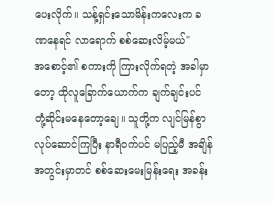ပေးလိုက်။ သန့်ရှင်းသောမိန်းကလေးက ခဏနေရင် လာရောက် စစ်ဆေးလိမ့်မယ်"
အစောင့်၏ စကားကို ကြားလိုက်ရတဲ့ အခါမှာတော့ ထိုလူခြောက်ယောက်က ချက်ချင်းပင် တုံ့ဆိုင်းမနေတော့ချေ။ သူတို့က လျင်မြန်စွာ လုပ်ဆောင်ကြပြီး နာရီဝက်ပင် မပြည့်မီ အချိန်အတွင်းမှာတင် စစ်ဆေးမေးမြန်းရေး အခန်း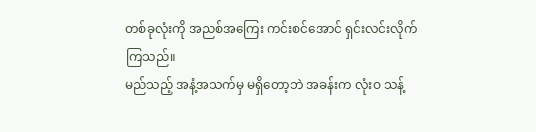တစ်ခုလုံးကို အညစ်အကြေး ကင်းစင်အောင် ရှင်းလင်းလိုက်ကြသည်။
မည်သည့် အနံ့အသက်မှ မရှိတော့ဘဲ အခန်းက လုံးဝ သန့်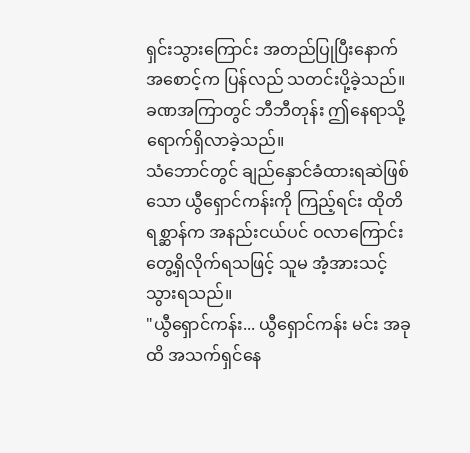ရှင်းသွားကြောင်း အတည်ပြုပြီးနောက် အစောင့်က ပြန်လည် သတင်းပို့ခဲ့သည်။
ခဏအကြာတွင် ဘီဘီတုန်း ဤနေရာသို့ ရောက်ရှိလာခဲ့သည်။
သံဘောင်တွင် ချည်နှောင်ခံထားရဆဲဖြစ်သော ယွီရှောင်ကန်းကို ကြည့်ရင်း ထိုတိရစ္ဆာန်က အနည်းငယ်ပင် ဝလာကြောင်း တွေ့ရှိလိုက်ရသဖြင့် သူမ အံ့အားသင့်သွားရသည်။
"ယွီရှောင်ကန်း... ယွီရှောင်ကန်း မင်း အခုထိ အသက်ရှင်နေ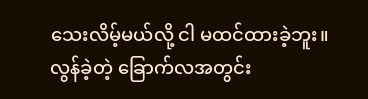သေးလိမ့်မယ်လို့ ငါ မထင်ထားခဲ့ဘူး။ လွန်ခဲ့တဲ့ ခြောက်လအတွင်း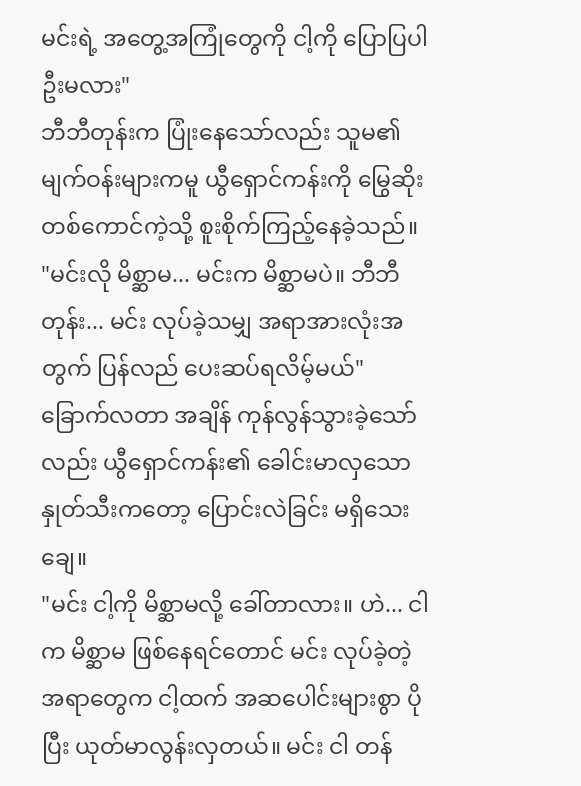မင်းရဲ့ အတွေ့အကြုံတွေကို ငါ့ကို ပြောပြပါဦးမလား"
ဘီဘီတုန်းက ပြုံးနေသော်လည်း သူမ၏ မျက်ဝန်းများကမူ ယွီရှောင်ကန်းကို မြွေဆိုးတစ်ကောင်ကဲ့သို့ စူးစိုက်ကြည့်နေခဲ့သည်။
"မင်းလို မိစ္ဆာမ... မင်းက မိစ္ဆာမပဲ။ ဘီဘီတုန်း... မင်း လုပ်ခဲ့သမျှ အရာအားလုံးအတွက် ပြန်လည် ပေးဆပ်ရလိမ့်မယ်"
ခြောက်လတာ အချိန် ကုန်လွန်သွားခဲ့သော်လည်း ယွီရှောင်ကန်း၏ ခေါင်းမာလှသော နှုတ်သီးကတော့ ပြောင်းလဲခြင်း မရှိသေးချေ။
"မင်း ငါ့ကို မိစ္ဆာမလို့ ခေါ်တာလား။ ဟဲ... ငါက မိစ္ဆာမ ဖြစ်နေရင်တောင် မင်း လုပ်ခဲ့တဲ့ အရာတွေက ငါ့ထက် အဆပေါင်းများစွာ ပိုပြီး ယုတ်မာလွန်းလှတယ်။ မင်း ငါ တန်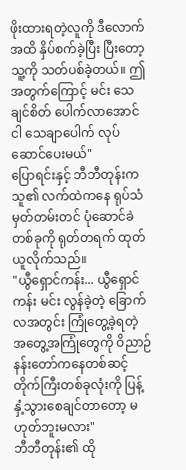ဖိုးထားရတဲ့လူကို ဒီလောက်အထိ နှိပ်စက်ခဲ့ပြီး ပြီးတော့ သူ့ကို သတ်ပစ်ခဲ့တယ်။ ဤအတွက်ကြောင့် မင်း သေချင်စိတ် ပေါက်လာအောင် ငါ သေချာပေါက် လုပ်ဆောင်ပေးမယ်"
ပြောရင်းနှင့် ဘီဘီတုန်းက သူ၏ လက်ထဲကနေ ရုပ်သံမှတ်တမ်းတင် ပုံဆောင်ခဲတစ်ခုကို ရုတ်တရက် ထုတ်ယူလိုက်သည်။
"ယွီရှောင်ကန်း... ယွီရှောင်ကန်း မင်း လွန်ခဲ့တဲ့ ခြောက်လအတွင်း ကြုံတွေ့ခဲ့ရတဲ့ အတွေ့အကြုံတွေကို ဝိညာဉ်နန်းတော်ကနေတစ်ဆင့် တိုက်ကြီးတစ်ခုလုံးကို ပြန့်နှံ့သွားစေချင်တာတော့ မဟုတ်ဘူးမလား"
ဘီဘီတုန်း၏ ထို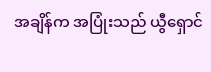အချိန်က အပြုံးသည် ယွီရှောင်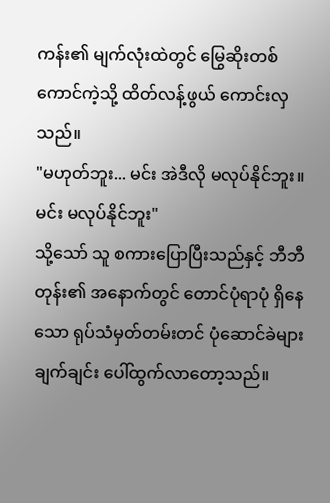ကန်း၏ မျက်လုံးထဲတွင် မြွေဆိုးတစ်ကောင်ကဲ့သို့ ထိတ်လန့်ဖွယ် ကောင်းလှသည်။
"မဟုတ်ဘူး... မင်း အဲဒီလို မလုပ်နိုင်ဘူး။ မင်း မလုပ်နိုင်ဘူး"
သို့သော် သူ စကားပြောပြီးသည်နှင့် ဘီဘီတုန်း၏ အနောက်တွင် တောင်ပုံရာပုံ ရှိနေသော ရုပ်သံမှတ်တမ်းတင် ပုံဆောင်ခဲများ ချက်ချင်း ပေါ်ထွက်လာတော့သည်။